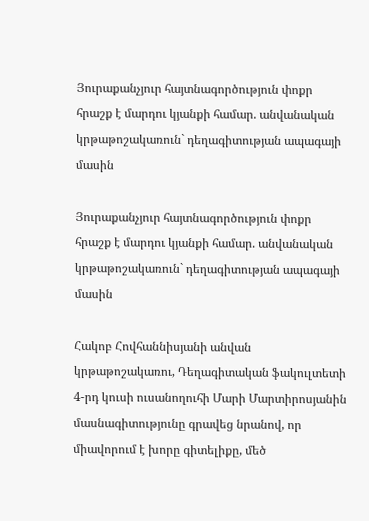Յուրաքանչյուր հայտնագործություն փոքր հրաշք է մարդու կյանքի համար. անվանական կրթաթոշակառուն` դեղագիտության ապագայի մասին

Յուրաքանչյուր հայտնագործություն փոքր հրաշք է մարդու կյանքի համար. անվանական կրթաթոշակառուն` դեղագիտության ապագայի մասին

Հակոբ Հովհաննիսյանի անվան կրթաթոշակառու, Դեղագիտական ֆակուլտետի 4-րդ կուսի ուսանողուհի Մարի Մարտիրոսյանին մասնագիտությունը գրավեց նրանով, որ միավորում է խորը գիտելիքը, մեծ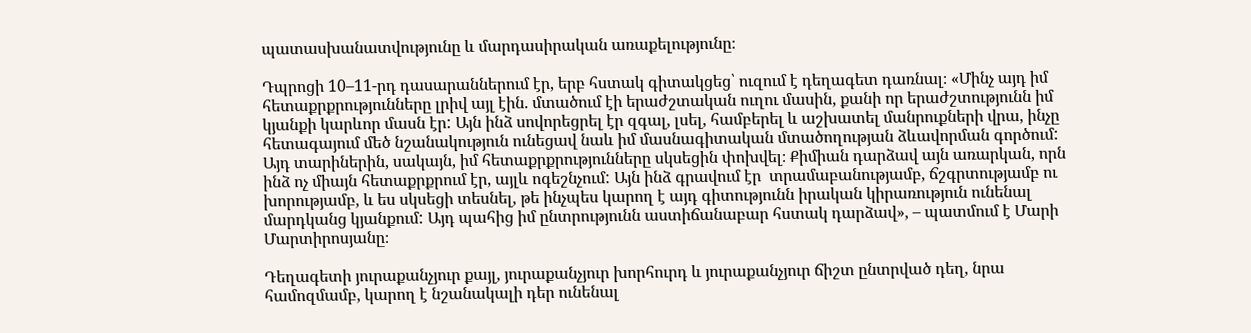պատասխանատվությունը և մարդասիրական առաքելությունը։

Դպրոցի 10–11-րդ դասարաններում էր, երբ հստակ գիտակցեց՝ ուզում է դեղագետ դառնալ։ «Մինչ այդ իմ հետաքրքրությունները լրիվ այլ էին. մտածում էի երաժշտական ուղու մասին, քանի որ երաժշտությունն իմ կյանքի կարևոր մասն էր: Այն ինձ սովորեցրել էր զգալ, լսել, համբերել և աշխատել մանրուքների վրա, ինչը հետագայում մեծ նշանակություն ունեցավ նաև իմ մասնագիտական մտածողության ձևավորման գործում: Այդ տարիներին, սակայն, իմ հետաքրքրությունները սկսեցին փոխվել։ Քիմիան դարձավ այն առարկան, որն ինձ ոչ միայն հետաքրքրում էր, այլև ոգեշնչում: Այն ինձ գրավում էր  տրամաբանությամբ, ճշգրտությամբ ու խորությամբ, և ես սկսեցի տեսնել, թե ինչպես կարող է այդ գիտությունն իրական կիրառություն ունենալ մարդկանց կյանքում: Այդ պահից իմ ընտրությունն աստիճանաբար հստակ դարձավ», – պատմում է Մարի Մարտիրոսյանը։

Դեղագետի յուրաքանչյուր քայլ, յուրաքանչյուր խորհուրդ և յուրաքանչյուր ճիշտ ընտրված դեղ, նրա համոզմամբ, կարող է նշանակալի դեր ունենալ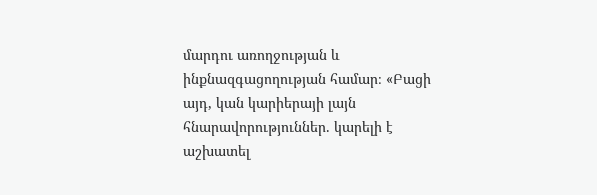մարդու առողջության և ինքնազգացողության համար։ «Բացի այդ, կան կարիերայի լայն հնարավորություններ. կարելի է աշխատել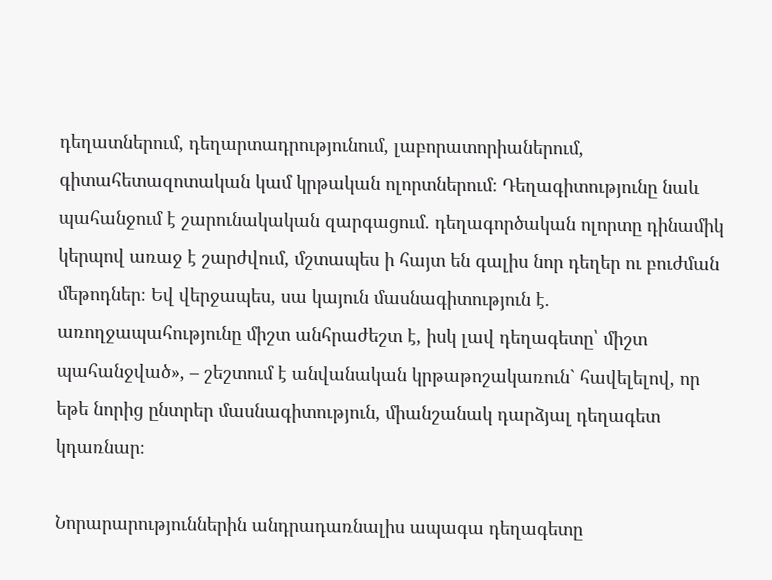դեղատներում, դեղարտադրությունում, լաբորատորիաներում, գիտահետազոտական կամ կրթական ոլորտներում։ Դեղագիտությունը նաև պահանջում է շարունակական զարգացում. դեղագործական ոլորտը դինամիկ կերպով առաջ է շարժվում, մշտապես ի հայտ են գալիս նոր դեղեր ու բուժման մեթոդներ։ Եվ վերջապես, սա կայուն մասնագիտություն է. առողջապահությունը միշտ անհրաժեշտ է, իսկ լավ դեղագետը՝ միշտ պահանջված», – շեշտում է անվանական կրթաթոշակառուն` հավելելով, որ եթե նորից ընտրեր մասնագիտություն, միանշանակ դարձյալ դեղագետ կդառնար։

Նորարարություններին անդրադառնալիս ապագա դեղագետը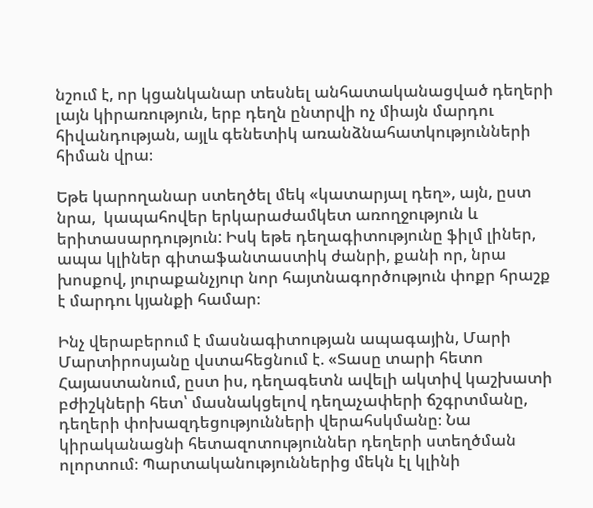նշում է, որ կցանկանար տեսնել անհատականացված դեղերի լայն կիրառություն, երբ դեղն ընտրվի ոչ միայն մարդու հիվանդության, այլև գենետիկ առանձնահատկությունների հիման վրա։

Եթե կարողանար ստեղծել մեկ «կատարյալ դեղ», այն, ըստ նրա,  կապահովեր երկարաժամկետ առողջություն և երիտասարդություն: Իսկ եթե դեղագիտությունը ֆիլմ լիներ, ապա կլիներ գիտաֆանտաստիկ ժանրի, քանի որ, նրա խոսքով, յուրաքանչյուր նոր հայտնագործություն փոքր հրաշք է մարդու կյանքի համար։

Ինչ վերաբերում է մասնագիտության ապագային, Մարի Մարտիրոսյանը վստահեցնում է. «Տասը տարի հետո Հայաստանում, ըստ իս, դեղագետն ավելի ակտիվ կաշխատի բժիշկների հետ՝ մասնակցելով դեղաչափերի ճշգրտմանը, դեղերի փոխազդեցությունների վերահսկմանը։ Նա կիրականացնի հետազոտություններ դեղերի ստեղծման ոլորտում։ Պարտականություններից մեկն էլ կլինի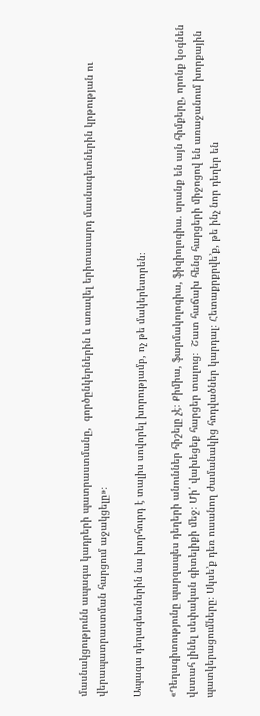մասնակցությունն ապագա կադրերի պատրաստմանը,  գործընկերներին և առավել երիտասարդ մասնագետներին կրթության ու վերապատրաստման հարցում աջակցելը»։

Ապագա դեղագետներին նա խորհուրդ է տալիս սովորել խորությամբ, ոչ թե մակերեսորեն։

«Դեղագիտությունը պարզապես դեղերի անուններ հիշելը չէ։ Քիմիա, ֆարմակոլոգիա, ֆիզիոլոգիա. սրանք են այն հիմքերը, որոնք կօգնեն վստահ լինել սեփական գիտելիքի մեջ։ Մի՛ վախեցեք հարցեր տալուց։  Շատ հաճախ հենց հարցերի միջոցով են առաջանում խորքային պատկերացումները։ Սկսե’ք դեռ ուսանող ժամանակից հոդվածներ կարդալ։ Հետաքրքրվե’ք, թե ինչ նոր դեղեր են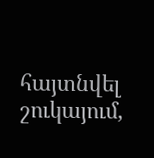հայտնվել շուկայում,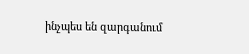ինչպես են զարգանում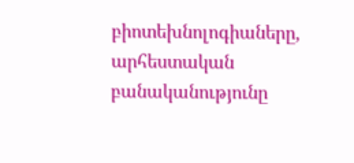բիոտեխնոլոգիաները, արհեստական բանականությունը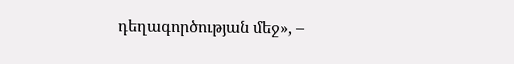դեղագործության մեջ», –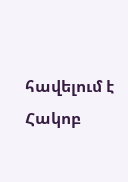հավելում է Հակոբ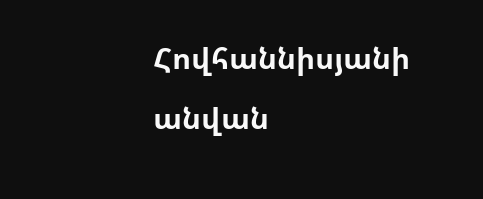Հովհաննիսյանի անվան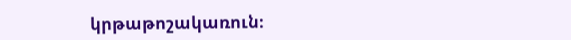կրթաթոշակառուն։